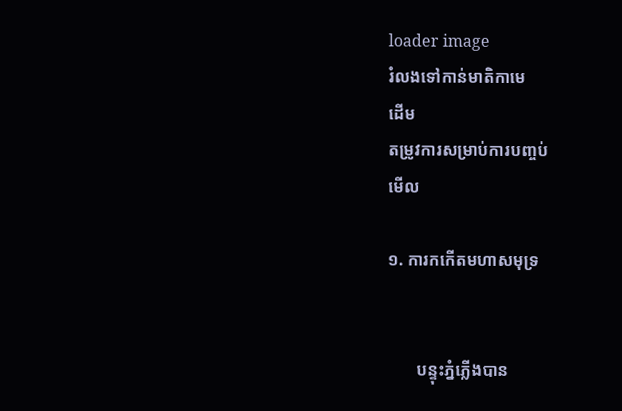loader image
រំលងទៅកាន់មាតិកាមេ
ដើម
តម្រូវការសម្រាប់ការបញ្ចប់
មើល

១. ការកកើតមហាសមុទ្រ


       បន្ទុះភ្នំភ្លើងបាន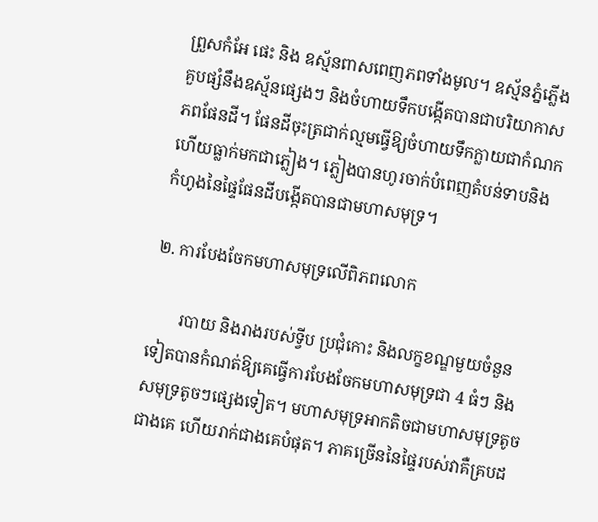ព្រួសកំអែ ផេះ និង ឧស្ម័នពាសពេញភពទាំងមូល។ ឧស្ម័នភ្នំភ្លើងគួបផ្សំនឹងឧស្ម័នផ្សេងៗ និងចំហាយទឹកបង្កើតបានជាបរិយាកាសភពផែនដី។ ផែនដីចុះត្រជាក់ល្មមធ្វើឱ្យចំហាយទឹកក្លាយជាកំណកហើយធ្លាក់មកជាភ្លៀង។ ភ្លៀងបានហូរចាក់បំពេញតំបន់ទាបនិងកំហូងនៃផ្ទៃផែនដីបង្កើតបានជាមហាសមុទ្រ។

២. ការបែងចែកមហាសមុទ្រលើពិភពលោក

       របាយ និងរាងរបស់ទ្វីប ប្រជុំកោះ និងលក្ខខណ្ឌមួយចំនួនទៀតបានកំណត់ឱ្យគេធ្វើការបែងចែកមហាសមុទ្រជា 4 ធំៗ និងសមុទ្រតូចៗផ្សេងទៀត។ មហាសមុទ្រអាកតិចជាមហាសមុទ្រតូចជាងគេ ហើយរាក់ជាងគេបំផុត។ ភាគច្រើននៃផ្ទៃរបស់វាគឺគ្របដ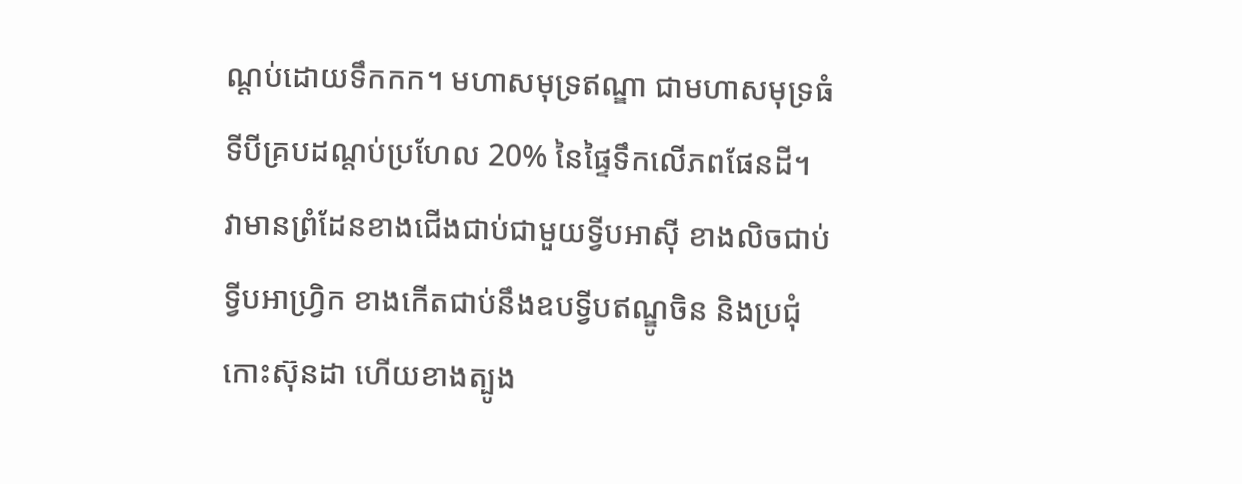ណ្តប់ដោយទឹកកក។ មហាសមុទ្រឥណ្ឌា ជាមហាសមុទ្រធំទីបីគ្របដណ្តប់ប្រហែល 20% នៃផ្ទៃទឹកលើភពផែនដី។ វាមានព្រំដែនខាងជើងជាប់ជាមួយទ្វីបអាស៊ី ខាងលិចជាប់ទ្វីបអាហ្វ្រិក ខាងកើតជាប់នឹងឧបទ្វីបឥណ្ឌូចិន និងប្រជុំកោះស៊ុនដា ហើយខាងត្បូង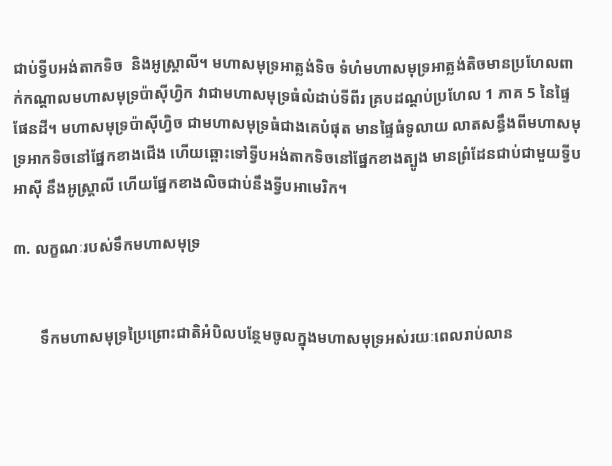ជាប់ទ្វីបអង់តាកទិច  និងអូស្រ្តាលី។ មហាសមុទ្រអាត្លង់ទិច ទំហំមហាសមុទ្រអាត្លង់តិចមានប្រហែលពាក់កណ្តាលមហាសមុទ្រប៉ាស៊ីហ្វិក វាជាមហាសមុទ្រធំលំដាប់ទីពីរ គ្របដណ្តប់ប្រហែល 1 ភាគ 5 នៃផ្ទៃផែនដី។ មហាសមុទ្រប៉ាស៊ីហ្វិច ជាមហាសមុទ្រធំជាងគេបំផុត មានផ្ទៃធំទូលាយ លាតសន្ធឹងពីមហាសមុទ្រអាកទិចនៅផ្នែកខាងជើង ហើយឆ្ពោះទៅទ្វីបអង់តាកទិចនៅផ្នែកខាងត្បូង មានព្រំដែនជាប់ជាមួយទ្វីបអាស៊ី នឹងអូស្រ្តាលី ហើយផ្នែកខាងលិចជាប់នឹងទ្វីបអាមេរិក។

៣. លក្ខណៈរបស់ទឹកមហាសមុទ្រ


       ទឹកមហាសមុទ្រប្រៃព្រោះជាតិអំបិលបន្ថែមចូលក្នុងមហាសមុទ្រអស់រយៈពេលរាប់លាន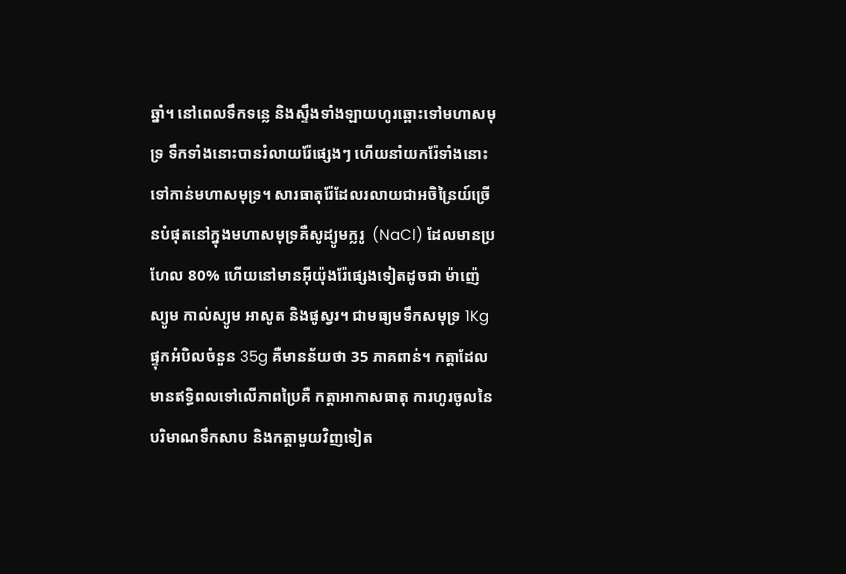ឆ្នាំ។ នៅពេលទឹកទន្លេ និងស្ទឹងទាំងឡាយហូរឆ្ពោះទៅមហាសមុទ្រ ទឹកទាំងនោះបានរំលាយរ៉ែផ្សេងៗ ហើយនាំយករ៉ែទាំងនោះទៅកាន់មហាសមុទ្រ។ សារធាតុរ៉ែដែលរលាយជាអចិន្រៃយ៍ច្រើនបំផុតនៅក្នុងមហាសមុទ្រគឺសូដ្យូមក្លរូ  (NaCl) ដែលមានប្រហែល 80% ហើយនៅមានអ៊ីយ៉ុងរ៉ែផ្សេងទៀតដូចជា ម៉ាញ៉េស្យូម កាល់ស្យូម អាសូត និងផូស្វរ។ ជាមធ្យមទឹកសមុទ្រ 1Kg ផ្ទុកអំបិលចំនួន 35g គឺមានន័យថា 35 ភាគពាន់។ កត្តាដែលមានឥទ្ធិពលទៅលើភាពប្រៃគឺ កត្តាអាកាសធាតុ ការហូរចូលនៃបរិមាណទឹកសាប និងកត្តាមួយវិញទៀត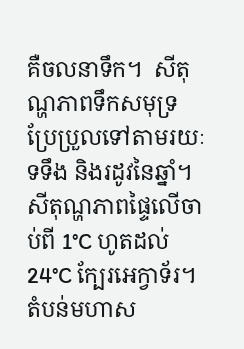គឺចលនាទឹក។  សីតុណ្ហភាពទឹកសមុទ្រ ប្រែប្រួលទៅតាមរយៈទទឹង និងរដូវនៃឆ្នាំ។ សីតុណ្ហភាពផ្ទៃលើចាប់ពី 1°C ហូតដល់ 24°C ក្បែរអេក្វាទ័រ។ តំបន់មហាស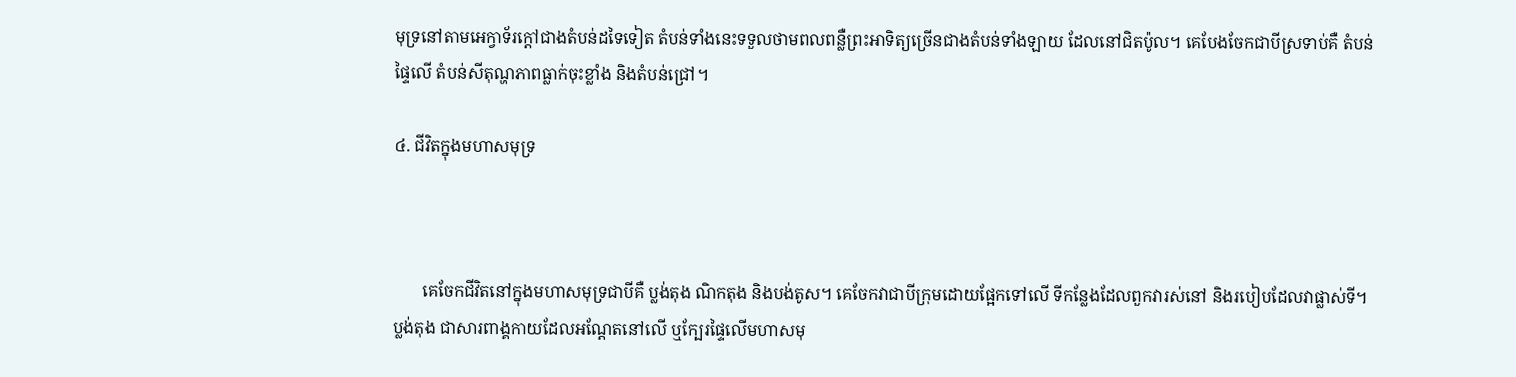មុទ្រនៅតាមអេក្វាទ័រក្តៅជាងតំបន់ដទៃទៀត តំបន់ទាំងនេះទទួលថាមពលពន្លឺព្រះអាទិត្យច្រើនជាងតំបន់ទាំងឡាយ ដែលនៅជិតប៉ូល។ គេបែងចែកជាបីស្រទាប់គឺ តំបន់ផ្ទៃលើ តំបន់សីតុណ្ហភាពធ្លាក់ចុះខ្លាំង និងតំបន់ជ្រៅ។

៤. ជីវិតក្នុងមហាសមុទ្រ



       គេចែកជីវិតនៅក្នុងមហាសមុទ្រជាបីគឺ ប្លង់តុង ណិកតុង និងបង់តូស។ គេចែកវាជាបីក្រុមដោយផ្អែកទៅលើ ទីកន្លែងដែលពួកវារស់នៅ និងរបៀបដែលវាផ្លាស់ទី។ ប្លង់តុង ជាសារពាង្គកាយដែលអណ្តែតនៅលើ ឬក្បែរផ្ទៃលើមហាសមុ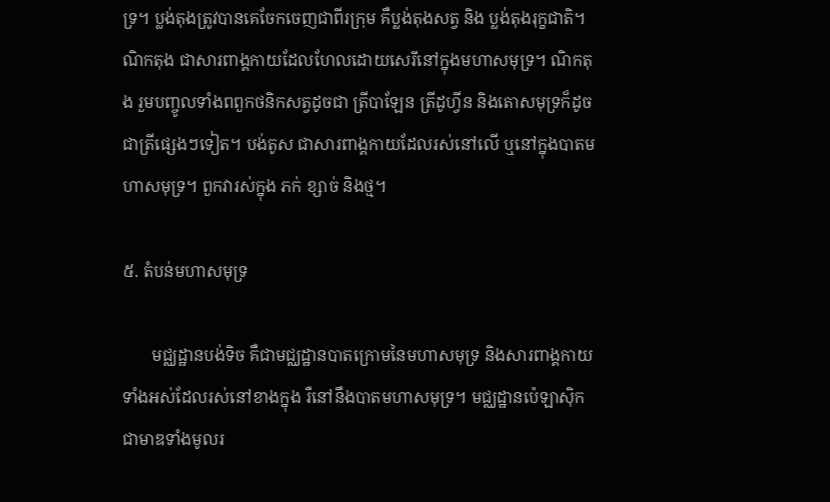ទ្រ។ ប្លង់តុងត្រូវបានគេចែកចេញជាពីរក្រុម គឺប្លង់តុងសត្វ និង ប្លង់តុងរុក្ខជាតិ។ ណិកតុង ជាសារពាង្គកាយដែលហែលដោយសេរីនៅក្នុងមហាសមុទ្រ។ ណិកតុង រួមបញ្ចូលទាំងពពួកថនិកសត្វដូចជា ត្រីបាឡែន ត្រីដូហ្វីន និងតោសមុទ្រក៏ដូចជាត្រីផ្សេងៗទៀត។ បង់តូស ជាសារពាង្គកាយដែលរស់នៅលើ ឬនៅក្នុងបាតមហាសមុទ្រ។ ពួកវារស់ក្នុង ភក់ ខ្សាច់ និងថ្ម។

៥. តំបន់មហាសមុទ្រ

       មជ្ឈដ្ឋានបង់ទិច គឺជាមជ្ឈដ្ឋានបាតក្រោមនៃមហាសមុទ្រ និងសារពាង្គកាយទាំងអស់ដែលរស់នៅខាងក្នុង រឺនៅនឹងបាតមហាសមុទ្រ។ មជ្ឈដ្ឋានប៉េឡាស៊ិកជាមាឌទាំងមូលរ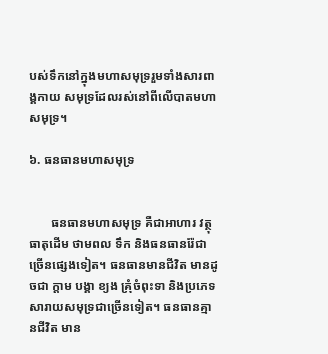បស់ទឹកនៅក្នុងមហាសមុទ្ររួមទាំងសារពាង្គកាយ សមុទ្រដែលរស់នៅពីលើបាតមហាសមុទ្រ។

៦. ធនធានមហាសមុទ្រ


       ធនធានមហាសមុទ្រ គឺជាអាហារ វត្ថុធាតុដើម ថាមពល ទឹក និងធនធានរ៉ែជាច្រើនផ្សេងទៀត។ ធនធានមានជីវិត មានដូចជា ក្តាម បង្គា ខ្យង គ្រុំចំពុះទា និងប្រភេទសារាយសមុទ្រជាច្រើនទៀត។ ធនធានគ្មានជីវិត មាន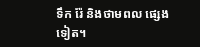ទឹក រ៉ែ និងថាមពល ផ្សេងទៀត។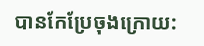បានកែប្រែចុងក្រោយ: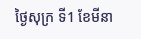ថ្ងៃសុក្រ ទី1 ខែមីនា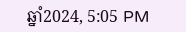ឆ្នាំ2024, 5:05 PM